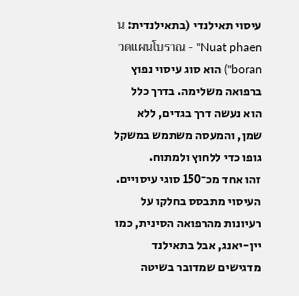עיסוי תאילנדי (בתאילנדית: นวดแผนโบราณ - "Nuat phaen boran") הוא סוג עיסוי נפוץ ברפואה משלימה. בדרך כלל הוא נעשה דרך בגדים, ללא שמן, והמעסה משתמש במשקל גופו כדי ללחוץ ולמתוח.
זהו אחד מכ־150 סוגי עיסויים. העיסוי מתבסס בחלקו על רעיונות מהרפואה הסינית, כמו יין-יאנג, אבל בתאילנד מדגישים שמדובר בשיטה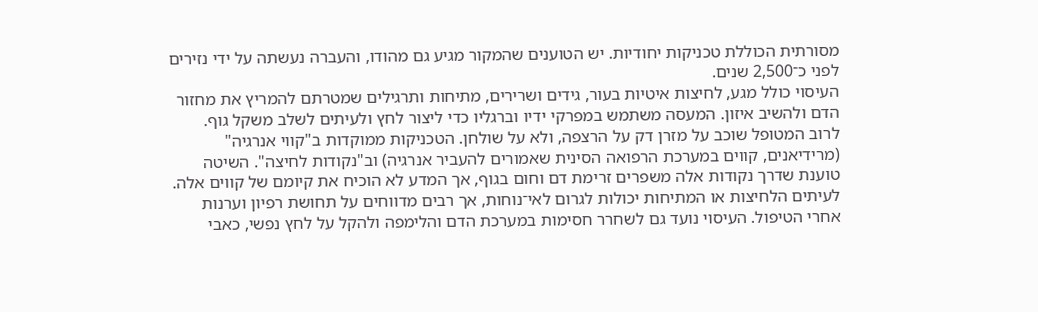מסורתית הכוללת טכניקות יחודיות. יש הטוענים שהמקור מגיע גם מהודו, והעברה נעשתה על ידי נזירים לפני כ־2,500 שנים.
העיסוי כולל מגע, לחיצות איטיות בעור, גידים ושרירים, מתיחות ותרגילים שמטרתם להמריץ את מחזור הדם ולהשיב איזון. המעסה משתמש במפרקי ידיו וברגליו כדי ליצור לחץ ולעיתים לשלב משקל גוף.
לרוב המטופל שוכב על מזרן דק על הרצפה, ולא על שולחן. הטכניקות ממוקדות ב"קווי אנרגיה" (מרידיאנים, קווים במערכת הרפואה הסינית שאמורים להעביר אנרגיה) וב"נקודות לחיצה". השיטה טוענת שדרך נקודות אלה משפרים זרימת דם וחום בגוף, אך המדע לא הוכיח את קיומם של קווים אלה.
לעיתים הלחיצות או המתיחות יכולות לגרום לאי־נוחות, אך רבים מדווחים על תחושת רפיון וערנות אחרי הטיפול. העיסוי נועד גם לשחרר חסימות במערכת הדם והלימפה ולהקל על לחץ נפשי, כאבי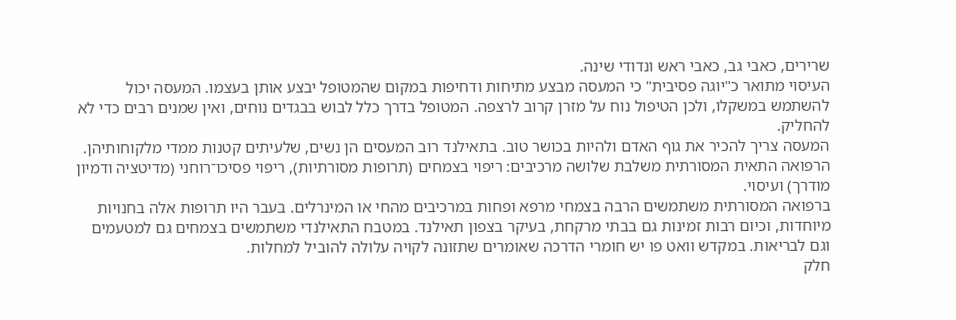שרירים, כאבי גב, כאבי ראש ונדודי שינה.
העיסוי מתואר כ"יוגה פסיבית" כי המעסה מבצע מתיחות ודחיפות במקום שהמטופל יבצע אותן בעצמו. המעסה יכול להשתמש במשקלו, ולכן הטיפול נוח על מזרן קרוב לרצפה. המטופל בדרך כלל לבוש בבגדים נוחים, ואין שמנים רבים כדי לא להחליק.
המעסה צריך להכיר את גוף האדם ולהיות בכושר טוב. בתאילנד רוב המעסים הן נשים, שלעיתים קטנות ממדי מלקוחותיהן.
הרפואה התאית המסורתית משלבת שלושה מרכיבים: ריפוי בצמחים (תרופות מסורתיות), ריפוי פסיכו־רוחני (מדיטציה ודמיון מודרך) ועיסוי.
ברפואה המסורתית משתמשים הרבה בצמחי מרפא ופחות במרכיבים מהחי או המינרלים. בעבר היו תרופות אלה בחנויות מיוחדות, וכיום רבות זמינות גם בבתי מרקחת, בעיקר בצפון תאילנד. במטבח התאילנדי משתמשים בצמחים גם למטעמים וגם לבריאות. במקדש וואט פו יש חומרי הדרכה שאומרים שתזונה לקויה עלולה להוביל למחלות.
חלק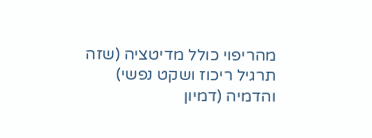מהריפוי כולל מדיטציה (שזה תרגיל ריכוז ושקט נפשי) והדמיה (דמיון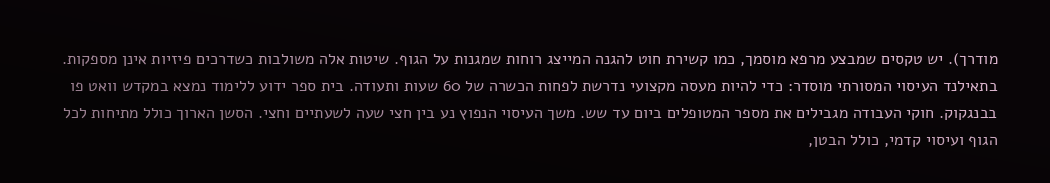מודרך). יש טקסים שמבצע מרפא מוסמך, כמו קשירת חוט להגנה המייצג רוחות שמגנות על הגוף. שיטות אלה משולבות כשדרכים פיזיות אינן מספקות.
בתאילנד העיסוי המסורתי מוסדר: כדי להיות מעסה מקצועי נדרשת לפחות הכשרה של 60 שעות ותעודה. בית ספר ידוע ללימוד נמצא במקדש וואט פו בבנגקוק. חוקי העבודה מגבילים את מספר המטופלים ביום עד שש. משך העיסוי הנפוץ נע בין חצי שעה לשעתיים וחצי. הסשן הארוך כולל מתיחות לכל הגוף ועיסוי קדמי, כולל הבטן,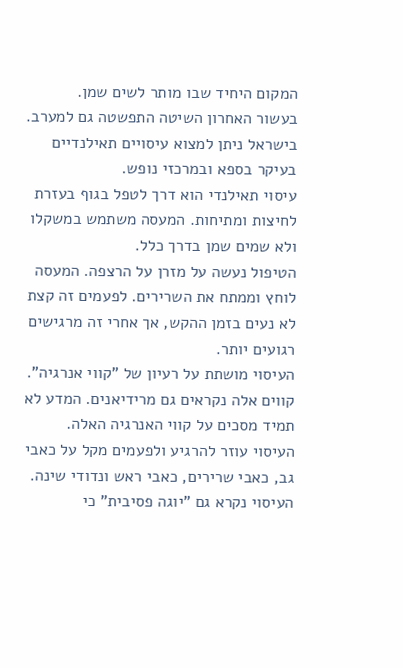המקום היחיד שבו מותר לשים שמן.
בעשור האחרון השיטה התפשטה גם למערב. בישראל ניתן למצוא עיסויים תאילנדיים בעיקר בספא ובמרכזי נופש.
עיסוי תאילנדי הוא דרך לטפל בגוף בעזרת לחיצות ומתיחות. המעסה משתמש במשקלו ולא שמים שמן בדרך כלל.
הטיפול נעשה על מזרן על הרצפה. המעסה לוחץ וממתח את השרירים. לפעמים זה קצת לא נעים בזמן ההקש, אך אחרי זה מרגישים רגועים יותר.
העיסוי מושתת על רעיון של "קווי אנרגיה". קווים אלה נקראים גם מרידיאנים. המדע לא תמיד מסכים על קווי האנרגיה האלה.
העיסוי עוזר להרגיע ולפעמים מקל על כאבי גב, כאבי שרירים, כאבי ראש ונדודי שינה.
העיסוי נקרא גם "יוגה פסיבית" כי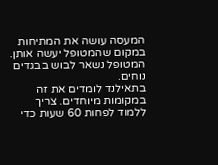המעסה עושה את המתיחות במקום שהמטופל יעשה אותן. המטופל נשאר לבוש בבגדים נוחים.
בתאילנד לומדים את זה במקומות מיוחדים. צריך ללמוד לפחות 60 שעות כדי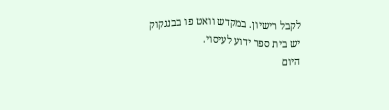לקבל רישיון. במקדש וואט פו בבנגקוק יש בית ספר ידוע לעיסוי.
היום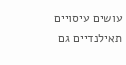עושים עיסויים תאילנדיים גם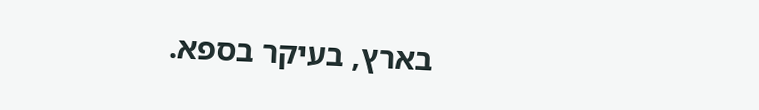בארץ, בעיקר בספא.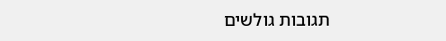תגובות גולשים